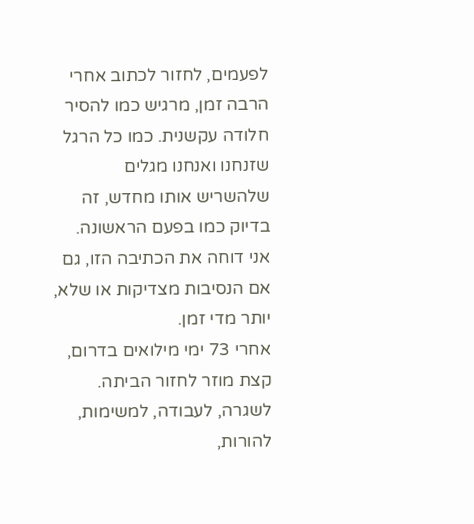לפעמים, לחזור לכתוב אחרי הרבה זמן, מרגיש כמו להסיר חלודה עקשנית. כמו כל הרגל שזנחנו ואנחנו מגלים שלהשריש אותו מחדש, זה בדיוק כמו בפעם הראשונה.
אני דוחה את הכתיבה הזו, גם אם הנסיבות מצדיקות או שלא, יותר מדי זמן.
אחרי 73 ימי מילואים בדרום, קצת מוזר לחזור הביתה. לשגרה, לעבודה, למשימות, להורות,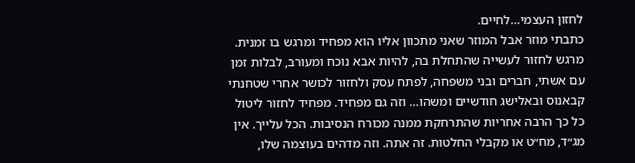לחזון העצמי…לחיים.
כתבתי מוזר אבל המוזר שאני מתכוון אליו הוא מפחיד ומרגש בו זמנית. מרגש לחזור לעשייה שהתחלת בה, להיות אבא נוכח ומעורב, לבלות זמן עם אשתי, חברים ובני משפחה, לפתח עסק ולחזור לכושר אחרי שטחנתי קבאנוס ובאלישג חודשיים ומשהו… וזה גם מפחיד. מפחיד לחזור ליטול כל כך הרבה אחריות שהתרחקת ממנה מכורח הנסיבות. הכל עלייך. אין מג״ד, מח״ט או מקבלי החלטות. זה אתה. וזה מדהים בעוצמה שלו,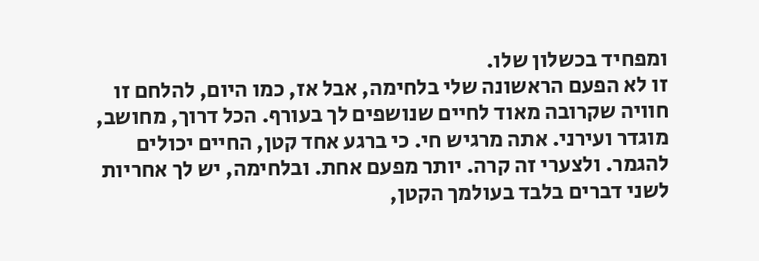ומפחיד בכשלון שלו.
זו לא הפעם הראשונה שלי בלחימה, אבל אז, כמו היום, להלחם זו חוויה שקרובה מאוד לחיים שנושפים לך בעורף. הכל דרוך, מחושב, מוגדר ועירני. אתה מרגיש חי. כי ברגע אחד קטן, החיים יכולים להגמר. ולצערי זה קרה. יותר מפעם אחת. ובלחימה, יש לך אחריות לשני דברים בלבד בעולמך הקטן,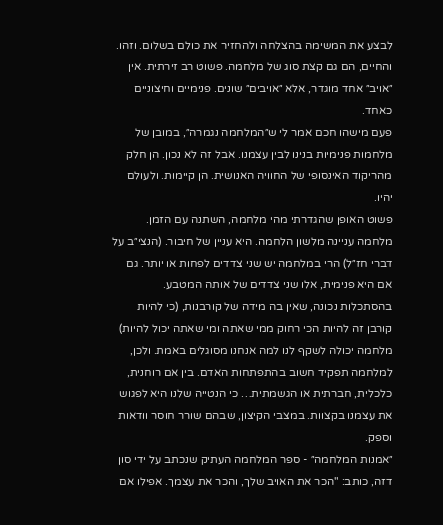לבצע את המשימה בהצלחה ולהחזיר את כולם בשלום. וזהו.
והחיים, הם גם קצת סוג של מלחמה. פשוט רב זירתית. אין ״אויב״ אחד מוגדר, אלא ״אויבים״ שונים. פנימיים וחיצוניים כאחד.
פעם מישהו חכם אמר לי ש״המלחמה נגמרה״, במובן של מלחמות פנימיות בנינו לבין עצמנו. אבל זה לא נכון. הן חלק מהריקוד האינסופי של החוויה האנושית. הן קיימות. ולעולם יהיו.
פשוט האופן שהגדרתי מהי מלחמה, השתנה עם הזמן.
מלחמה עניינה מלשון הלחמה. היא עניין של חיבור. (הנצי״ב על דברי חז״ל) הרי במלחמה יש שני צדדים לפחות או יותר. גם אם היא פנימית, אלו שני צדדים של אותה המטבע.
בהסתכלות נכונה, שאין בה מידה של קורבנות, (כי להיות קורבן זה להיות הכי רחוק ממי שאתה ומי שאתה יכול להיות) מלחמה יכולה לשקף לנו למה אנחנו מסוגלים באמת. ולכן, למלחמה תפקיד חשוב בהתפתחות האדם. בין אם רוחנית, כלכלית, חברתית או הגשמתית… כי הנטייה שלנו היא לפגוש את עצמנו בקצוות. במצבי הקיצון, שבהם שורר חוסר וודאות וספק.
״אמנות המלחמה״ - ספר המלחמה העתיק שנכתב על ידי סון דזה, כותב: "הכר את האויב שלך, והכר את עצמך. אפילו אם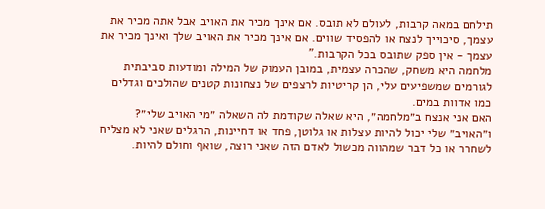תילחם במאה קרבות, לעולם לא תובס. אם אינך מכיר את האויב אבל אתה מכיר את עצמך, סיכוייך לנצח או להפסיד שווים. אם אינך מכיר את האויב שלך ואינך מכיר את עצמך - אין ספק שתובס בכל הקרבות."
מלחמה היא משחק, שהכרה עצמית, במובן העמוק של המילה ומודעות סביבתית לגורמים שמשפיעים עלי, הן קריטיות לרצפים של נצחונות קטנים שהולכים וגדלים כמו אדוות במים.
האם אני אנצח ב״מלחמה״, היא שאלה שקודמת לה השאלה ״מי האויב שלי״? ו״האויב״ שלי יכול להיות עצלות או גלוטן, פחד או דחיינות, הרגלים שאני לא מצליח לשחרר או כל דבר שמהווה מכשול לאדם הזה שאני רוצה, שואף וחולם להיות.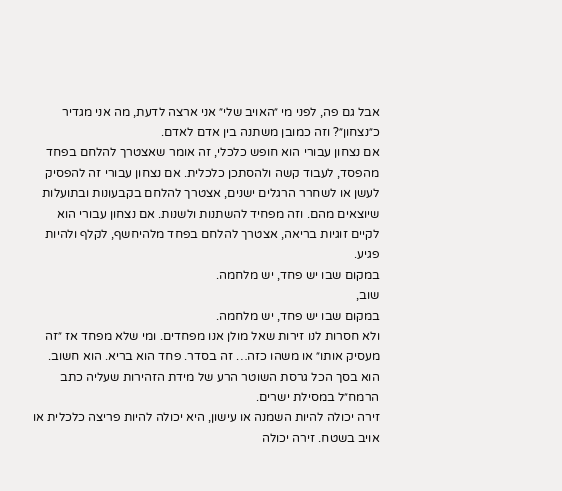אבל גם פה, לפני מי ״האויב שלי״ אני ארצה לדעת, מה אני מגדיר כ״נצחון״? וזה כמובן משתנה בין אדם לאדם.
אם נצחון עבורי הוא חופש כלכלי, זה אומר שאצטרך להלחם בפחד מהפסד, לעבוד קשה ולהסתכן כלכלית. אם נצחון עבורי זה להפסיק לעשן או לשחרר הרגלים ישנים, אצטרך להלחם בקבעונות ובתועלות שיוצאים מהם. וזה מפחיד להשתנות ולשנות. אם נצחון עבורי הוא לקיים זוגיות בריאה, אצטרך להלחם בפחד מלהיחשף, לקלף ולהיות פגיע.
במקום שבו יש פחד, יש מלחמה.
שוב,
במקום שבו יש פחד, יש מלחמה.
ולא חסרות לנו זירות שאל מולן אנו מפחדים. ומי שלא מפחד אז ״זה מעסיק אותו״ או משהו כזה… זה בסדר. פחד הוא בריא. הוא חשוב. הוא בסך הכל גרסת השוטר הרע של מידת הזהירות שעליה כתב הרמח״ל במסילת ישרים.
זירה יכולה להיות השמנה או עישון, היא יכולה להיות פריצה כלכלית או אויב בשטח. זירה יכולה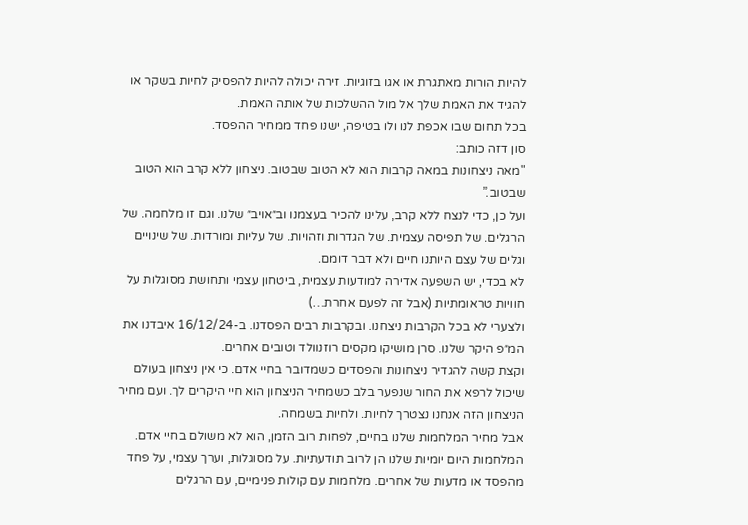להיות הורות מאתגרת או אגו בזוגיות. זירה יכולה להיות להפסיק לחיות בשקר או להגיד את האמת שלך אל מול ההשלכות של אותה האמת.
בכל תחום שבו אכפת לנו ולו בטיפה, ישנו פחד ממחיר ההפסד.
סון דזה כותב:
"מאה ניצחונות במאה קרבות הוא לא הטוב שבטוב. ניצחון ללא קרב הוא הטוב שבטוב.”
ועל כן, כדי לנצח ללא קרב, עלינו להכיר בעצמנו וב״אויב״ שלנו. וגם זו מלחמה. של הרגלים. של תפיסה עצמית. של הגדרות וזהויות. של עליות ומורדות. של שינויים וגלים של עצם היותנו חיים ולא דבר דומם.
לא בכדי, יש השפעה אדירה למודעות עצמית, ביטחון עצמי ותחושת מסוגלות על חוויות טראומתיות (אבל זה לפעם אחרת…)
ולצערי לא בכל הקרבות ניצחנו. ובקרבות רבים הפסדנו. ב-16/12/24 איבדנו את המ״פ היקר שלנו. סרן מושיקו מקסים רוזנוולד וטובים אחרים.
וקצת קשה להגדיר ניצחונות והפסדים כשמדובר בחיי אדם. כי אין ניצחון בעולם שיכול לרפא את החור שנפער בלב כשמחיר הניצחון הוא חיי היקרים לך. ועם מחיר הניצחון הזה אנחנו נצטרך לחיות. ולחיות בשמחה.
אבל מחיר המלחמות שלנו בחיים, לפחות רוב הזמן, הוא לא משולם בחיי אדם.
המלחמות היום יומיות שלנו הן לרוב תודעתיות. על מסוגלות, וערך עצמי, על פחד מהפסד או מדעות של אחרים. מלחמות עם קולות פנימיים, עם הרגלים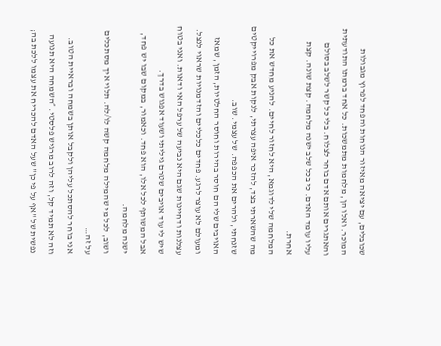שכובלים, עם יציאה מאיזור הנוחות והפחד לפרוץ מגבולות המוכר. ואלו הן, מלחמות מתמשכות. כל אחד ברמתו התודעתית והאתגרים אותם אדם בוחר לצלוח. בלי כל קשר לשלב בסולם עליו עומד האדם. כי בכל שלב ישנה מלחמה. קצת שונה. קצת אחרת.
המלחמה שלי לדוגמא, היא לחזור לחיים. להניע מחדש את כל מה שהשארתי בצד, להזכר איפה עצרתי, לנקות אבק מפרוייקטים שזנחתי, ולהרים את הכפפה. של עצמי. שוב.
האויבים שלי הם חוסר בהירות וחוסר החלטיות, הזמן, שמאז ומעולם לא עוצר לרגע. פחדים כלכליים והזדמנויות שראוי לנצל. עצלנות ודחיינות שגם היא נביעה של ערפל האי ודאות. ואני בטוח שיש לי עוד אויבים שטרם גיליתי ושעוד אפגוש בדרך.
אבל המשותף לכל אלו, הוא פחד. וכאמור, במקום שבו יש פחד, ישנה מלחמה.
ושוב, לכל מי שהמילה מלחמה קשה לו/לה. תלוי איך מסתכלים על זה…
אני בוחר להסתכל עליהן ולקבל אותן בשמחה ובראיית הטוב. וזה לא תמיד קל, וזה לרוב מרגיש פלסטי. ״השמחה היא תנועה נפשית של "אף על פי כן" שעל האדם להכריח את עצמו ללכת בה;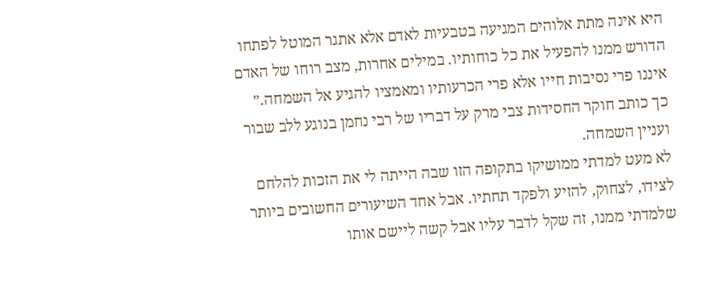היא אינה מתת אלוהים המגיעה בטבעיות לאדם אלא אתגר המוטל לפתחו הדורש ממנו להפעיל את כל כוחותיו. במילים אחרות, מצב רוחו של האדם איננו פרי נסיבות חייו אלא פרי הכרעותיו ומאמציו להגיע אל השמחה.”
כך כותב חוקר החסידות צבי מרק על דבריו של רבי נחמן בנוגע ללב שבור ועניין השמחה.
לא מעט למדתי ממושיקו בתקופה הזו שבה הייתה לי את הזכות להלחם לצידו, לצחוק, להזיע ולפקד תחתיו. אבל אחד השיעורים החשובים ביותר שלמדתי ממנו, זה שקל לדבר עליו אבל קשה ליישם אותו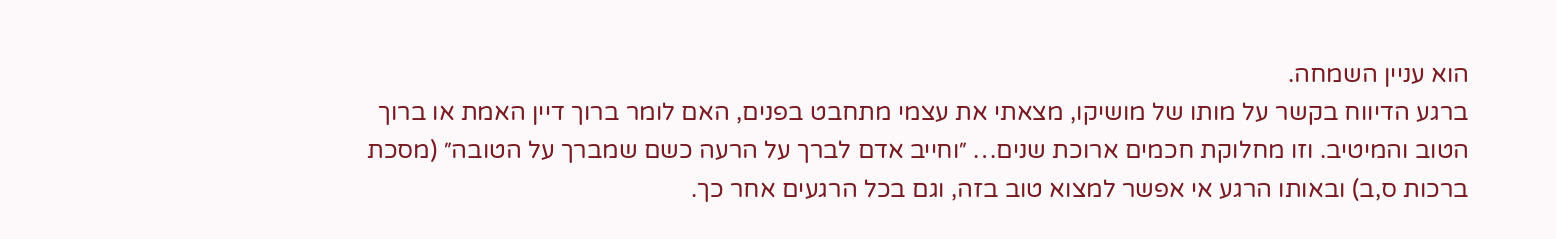הוא עניין השמחה.
ברגע הדיווח בקשר על מותו של מושיקו, מצאתי את עצמי מתחבט בפנים, האם לומר ברוך דיין האמת או ברוך הטוב והמיטיב. וזו מחלוקת חכמים ארוכת שנים… ״וחייב אדם לברך על הרעה כשם שמברך על הטובה״ (מסכת ברכות ס,ב) ובאותו הרגע אי אפשר למצוא טוב בזה, וגם בכל הרגעים אחר כך.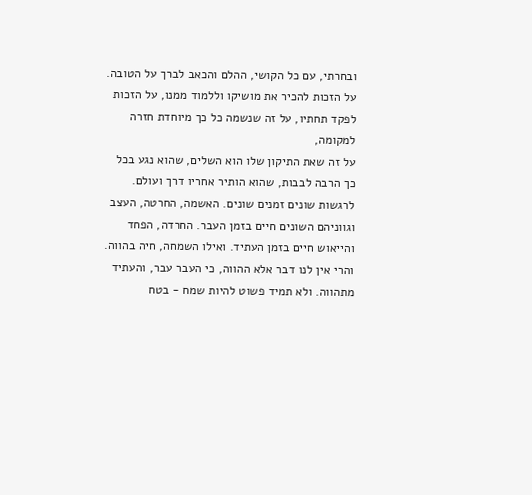ובחרתי, עם כל הקושי, ההלם והכאב לברך על הטובה. על הזכות להכיר את מושיקו וללמוד ממנו, על הזכות לפקד תחתיו, על זה שנשמה כל כך מיוחדת חזרה למקומה,
על זה שאת התיקון שלו הוא השלים, שהוא נגע בכל כך הרבה לבבות, שהוא הותיר אחריו דרך ועולם.
לרגשות שונים זמנים שונים. האשמה, החרטה, העצב וגווניהם השונים חיים בזמן העבר. החרדה, הפחד והייאוש חיים בזמן העתיד. ואילו השמחה, חיה בהווה. והרי אין לנו דבר אלא ההווה, כי העבר עבר, והעתיד מתהווה. ולא תמיד פשוט להיות שמח - בטח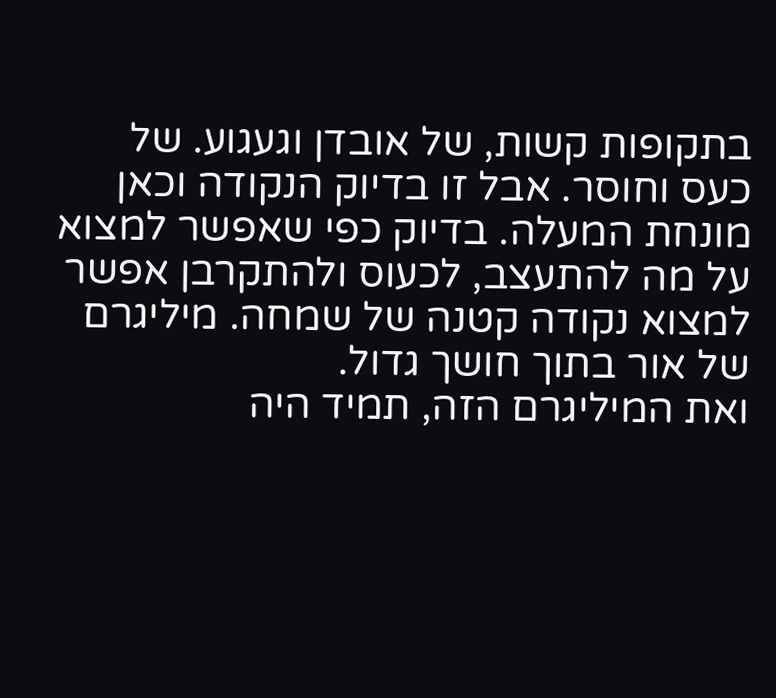בתקופות קשות, של אובדן וגעגוע. של כעס וחוסר. אבל זו בדיוק הנקודה וכאן מונחת המעלה. בדיוק כפי שאפשר למצוא על מה להתעצב, לכעוס ולהתקרבן אפשר למצוא נקודה קטנה של שמחה. מיליגרם של אור בתוך חושך גדול.
ואת המיליגרם הזה, תמיד היה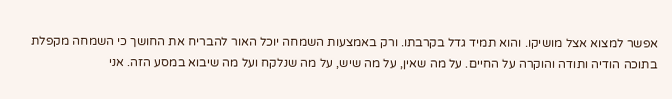אפשר למצוא אצל מושיקו. והוא תמיד גדל בקרבתו. ורק באמצעות השמחה יוכל האור להבריח את החושך כי השמחה מקפלת בתוכה הודיה ותודה והוקרה על החיים. על מה שאין, על מה שיש, על מה שנלקח ועל מה שיבוא במסע הזה. אני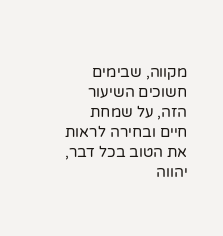מקווה, שבימים חשוכים השיעור הזה, על שמחת חיים ובחירה לראות את הטוב בכל דבר, יהווה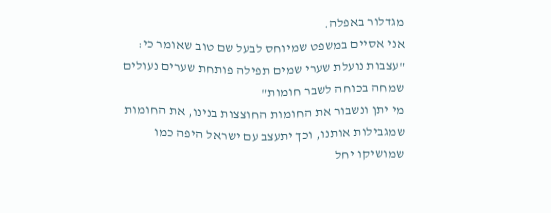מגדלור באפלה.
אני אסיים במשפט שמיוחס לבעל שם טוב שאומר כי: "עצבות נועלת שערי שמים תפילה פותחת שערים נעולים שמחה בכוחה לשבר חומות"
מי יתן ונשבור את החומות החוצצות בנינו, את החומות שמגבילות אותנו, וכך יתעצב עם ישראל היפה כמו שמושיקו יחל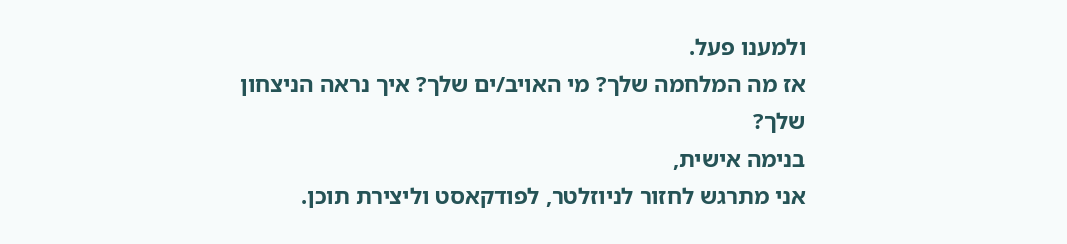ולמענו פעל.
אז מה המלחמה שלך? מי האויב/ים שלך? איך נראה הניצחון שלך?
בנימה אישית,
אני מתרגש לחזור לניוזלטר, לפודקאסט וליצירת תוכן.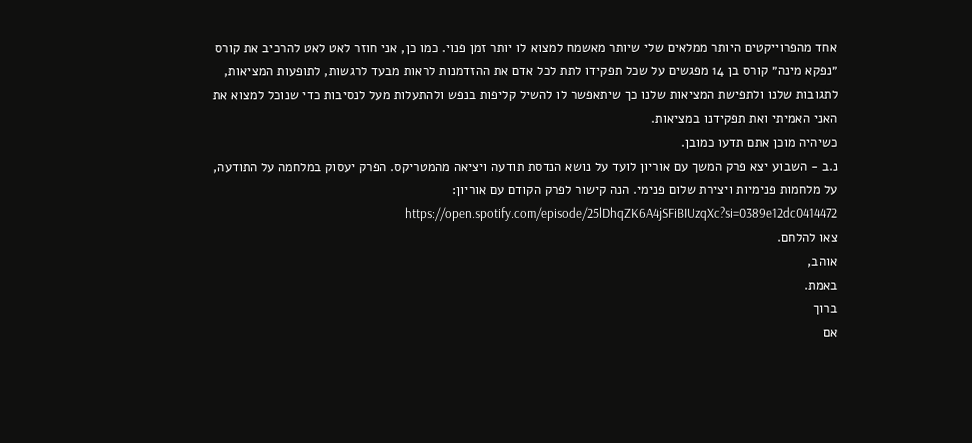אחד מהפרוייקטים היותר ממלאים שלי שיותר מאשמח למצוא לו יותר זמן פנוי. כמו כן, אני חוזר לאט לאט להרכיב את קורס ״נפקא מינה״ קורס בן 14 מפגשים על שכל תפקידו לתת לכל אדם את ההזדמנות לראות מבעד לרגשות, לתופעות המציאות, לתגובות שלנו ולתפישת המציאות שלנו כך שיתאפשר לו להשיל קליפות בנפש ולהתעלות מעל לנסיבות כדי שנוכל למצוא את האני האמיתי ואת תפקידנו במציאות.
כשיהיה מוכן אתם תדעו כמובן.
נ.ב - השבוע יצא פרק המשך עם אוריון לועד על נושא הנדסת תודעה ויציאה מהמטריקס. הפרק יעסוק במלחמה על התודעה, על מלחמות פנימיות ויצירת שלום פנימי. הנה קישור לפרק הקודם עם אוריון: https://open.spotify.com/episode/25lDhqZK6A4jSFiBIUzqXc?si=0389e12dc0414472
צאו להלחם.
אוהב,
באמת.
ברוך
אם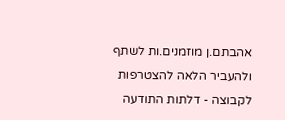אהבתם.ן מוזמנים.ות לשתף ולהעביר הלאה להצטרפות לקבוצה - דלתות התודעה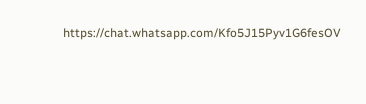https://chat.whatsapp.com/Kfo5J15Pyv1G6fesOV